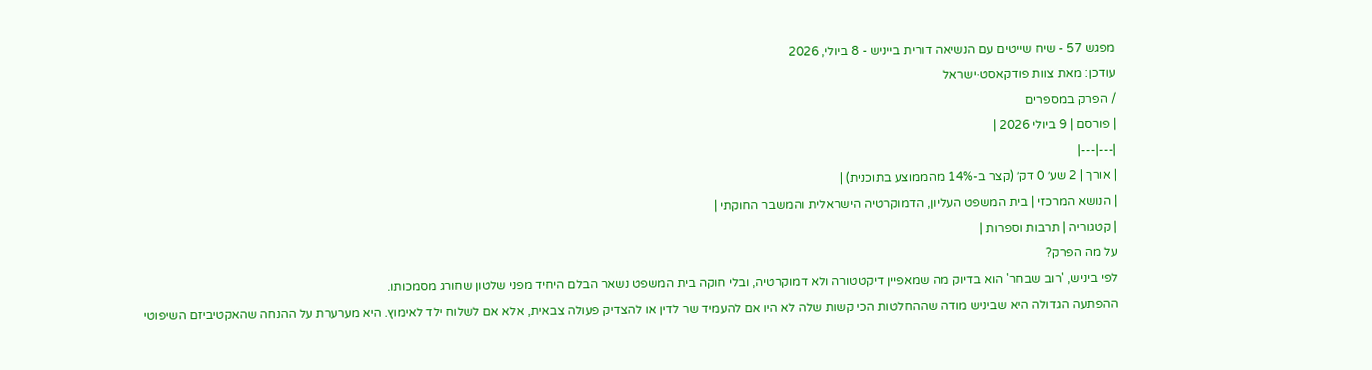מפגש 57 - שיח שייטים עם הנשיאה דורית בייניש - 8 ביולי, 2026
עודכן: מאת צוות פודקאסט·ישראל
/ הפרק במספרים
| פורסם | 9 ביולי 2026 |
|---|---|
| אורך | 2 שע׳ 0 דק׳ (קצר ב-14% מהממוצע בתוכנית) |
| הנושא המרכזי | בית המשפט העליון, הדמוקרטיה הישראלית והמשבר החוקתי |
| קטגוריה | תרבות וספרות |
על מה הפרק?
לפי ביניש, 'רוב שבחר' הוא בדיוק מה שמאפיין דיקטטורה ולא דמוקרטיה, ובלי חוקה בית המשפט נשאר הבלם היחיד מפני שלטון שחורג מסמכותו.
ההפתעה הגדולה היא שביניש מודה שההחלטות הכי קשות שלה לא היו אם להעמיד שר לדין או להצדיק פעולה צבאית, אלא אם לשלוח ילד לאימוץ. היא מערערת על ההנחה שהאקטיביזם השיפוטי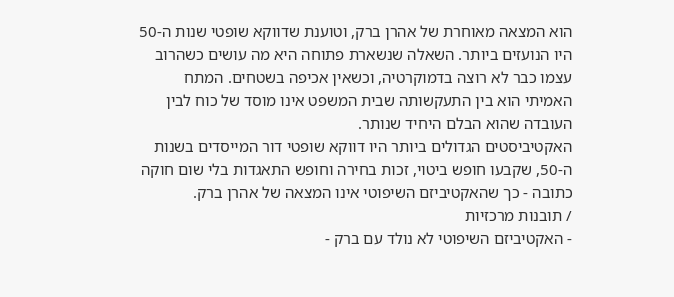הוא המצאה מאוחרת של אהרן ברק, וטוענת שדווקא שופטי שנות ה-50 היו הנועזים ביותר. השאלה שנשארת פתוחה היא מה עושים כשהרוב עצמו כבר לא רוצה בדמוקרטיה, וכשאין אכיפה בשטחים. המתח האמיתי הוא בין התעקשותה שבית המשפט אינו מוסד של כוח לבין העובדה שהוא הבלם היחיד שנותר.
האקטיביסטים הגדולים ביותר היו דווקא שופטי דור המייסדים בשנות ה-50, שקבעו חופש ביטוי, זכות בחירה וחופש התאגדות בלי שום חוקה כתובה - כך שהאקטיביזם השיפוטי אינו המצאה של אהרן ברק.
/ תובנות מרכזיות
- האקטיביזם השיפוטי לא נולד עם ברק -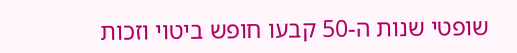שופטי שנות ה-50 קבעו חופש ביטוי וזכות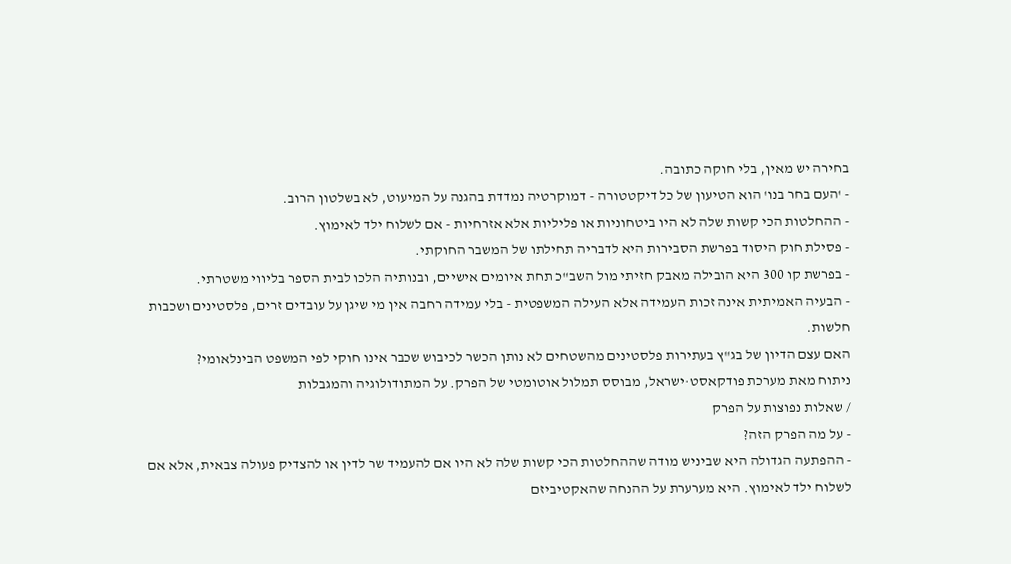בחירה יש מאין, בלי חוקה כתובה.
- 'העם בחר בנו' הוא הטיעון של כל דיקטטורה - דמוקרטיה נמדדת בהגנה על המיעוט, לא בשלטון הרוב.
- ההחלטות הכי קשות שלה לא היו ביטחוניות או פליליות אלא אזרחיות - אם לשלוח ילד לאימוץ.
- פסילת חוק היסוד בפרשת הסבירות היא לדבריה תחילתו של המשבר החוקתי.
- בפרשת קו 300 היא הובילה מאבק חזיתי מול השב"כ תחת איומים אישיים, ובנותיה הלכו לבית הספר בליווי משטרתי.
- הבעיה האמיתית אינה זכות העמידה אלא העילה המשפטית - בלי עמידה רחבה אין מי שיגן על עובדים זרים, פלסטינים ושכבות חלשות.
האם עצם הדיון של בג"ץ בעתירות פלסטינים מהשטחים לא נותן הכשר לכיבוש שכבר אינו חוקי לפי המשפט הבינלאומי?
ניתוח מאת מערכת פודקאסט·ישראל, מבוסס תמלול אוטומטי של הפרק. על המתודולוגיה והמגבלות
/ שאלות נפוצות על הפרק
- על מה הפרק הזה?
- ההפתעה הגדולה היא שביניש מודה שההחלטות הכי קשות שלה לא היו אם להעמיד שר לדין או להצדיק פעולה צבאית, אלא אם לשלוח ילד לאימוץ. היא מערערת על ההנחה שהאקטיביזם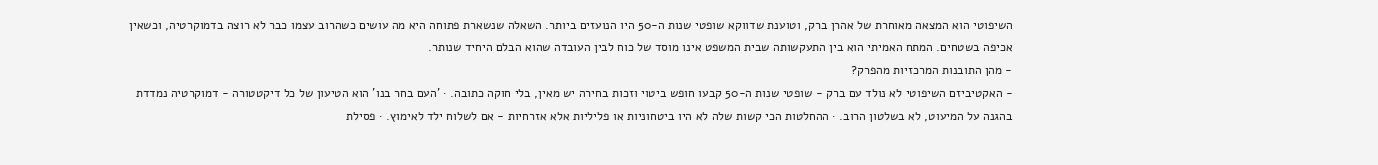השיפוטי הוא המצאה מאוחרת של אהרן ברק, וטוענת שדווקא שופטי שנות ה-50 היו הנועזים ביותר. השאלה שנשארת פתוחה היא מה עושים כשהרוב עצמו כבר לא רוצה בדמוקרטיה, וכשאין אכיפה בשטחים. המתח האמיתי הוא בין התעקשותה שבית המשפט אינו מוסד של כוח לבין העובדה שהוא הבלם היחיד שנותר.
- מהן התובנות המרכזיות מהפרק?
- האקטיביזם השיפוטי לא נולד עם ברק - שופטי שנות ה-50 קבעו חופש ביטוי וזכות בחירה יש מאין, בלי חוקה כתובה. · 'העם בחר בנו' הוא הטיעון של כל דיקטטורה - דמוקרטיה נמדדת בהגנה על המיעוט, לא בשלטון הרוב. · ההחלטות הכי קשות שלה לא היו ביטחוניות או פליליות אלא אזרחיות - אם לשלוח ילד לאימוץ. · פסילת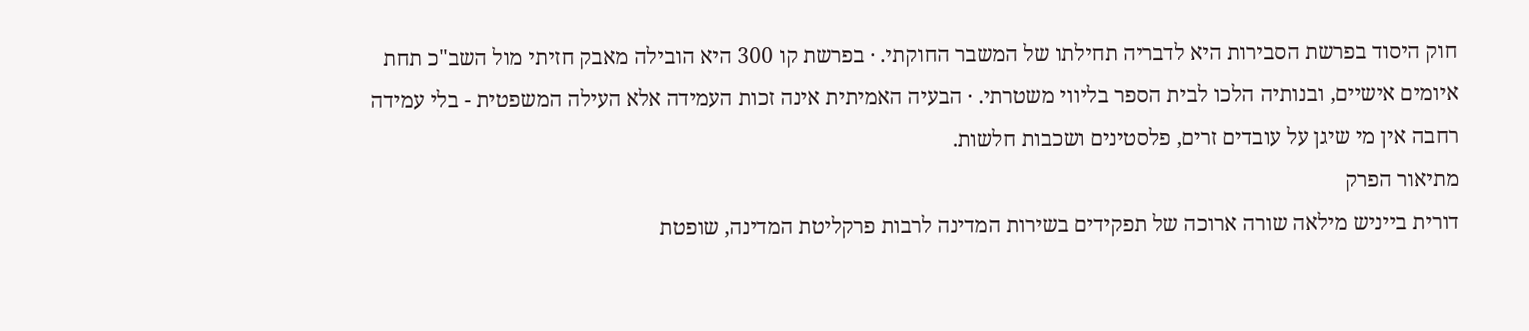חוק היסוד בפרשת הסבירות היא לדבריה תחילתו של המשבר החוקתי. · בפרשת קו 300 היא הובילה מאבק חזיתי מול השב"כ תחת איומים אישיים, ובנותיה הלכו לבית הספר בליווי משטרתי. · הבעיה האמיתית אינה זכות העמידה אלא העילה המשפטית - בלי עמידה רחבה אין מי שיגן על עובדים זרים, פלסטינים ושכבות חלשות.
מתיאור הפרק
דורית בייניש מילאה שורה ארוכה של תפקידים בשירות המדינה לרבות פרקליטת המדינה, שופטת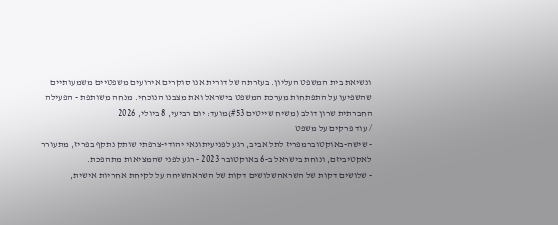ונשיאת בית המשפט העליון. בעזרתה של דורית אנו סוקרים אירועים משפטיים משמעותיים שהשפיעו על התפתחות מערכת המשפט בישראל ואת מצבנו הנוכחי. מנחה משותפת - הפעילה החברתית שרון דולב (משיח שייטים #53)מועד: יום רביעי, 8 ביולי, 2026
/ עוד פרקים על משפט
- שישה-באוקטוברמפריז לתל אביב, רגע לפניעיתונאי יהודי-צרפתי שותק נתקף בפריז, מתעורר לאקטיביזם, ונוחת בישראל ב-6 באוקטובר 2023 - רגע לפני שהמציאות מתהפכת.
- שלושים דקות של השראהשלושים דקות של השראהשיחה על לקיחת אחריות אישית,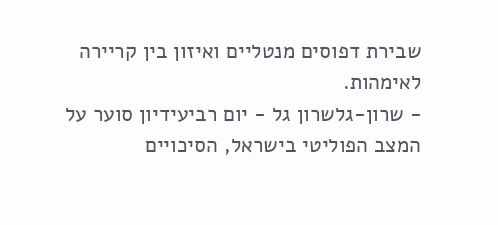שבירת דפוסים מנטליים ואיזון בין קריירה לאימהות.
- שרון-גלשרון גל - יום רביעידיון סוער על המצב הפוליטי בישראל, הסיכויים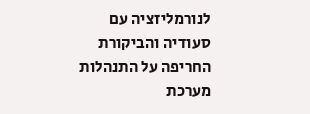לנורמליזציה עם סעודיה והביקורת החריפה על התנהלות מערכת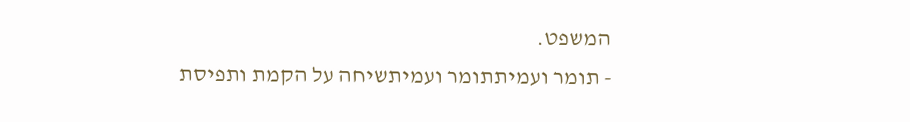המשפט.
- תומר ועמיתתומר ועמיתשיחה על הקמת ותפיסת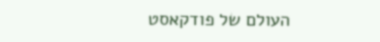העולם של פודקאסט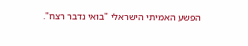הפשע האמיתי הישראלי "בואי נדבר רצח".